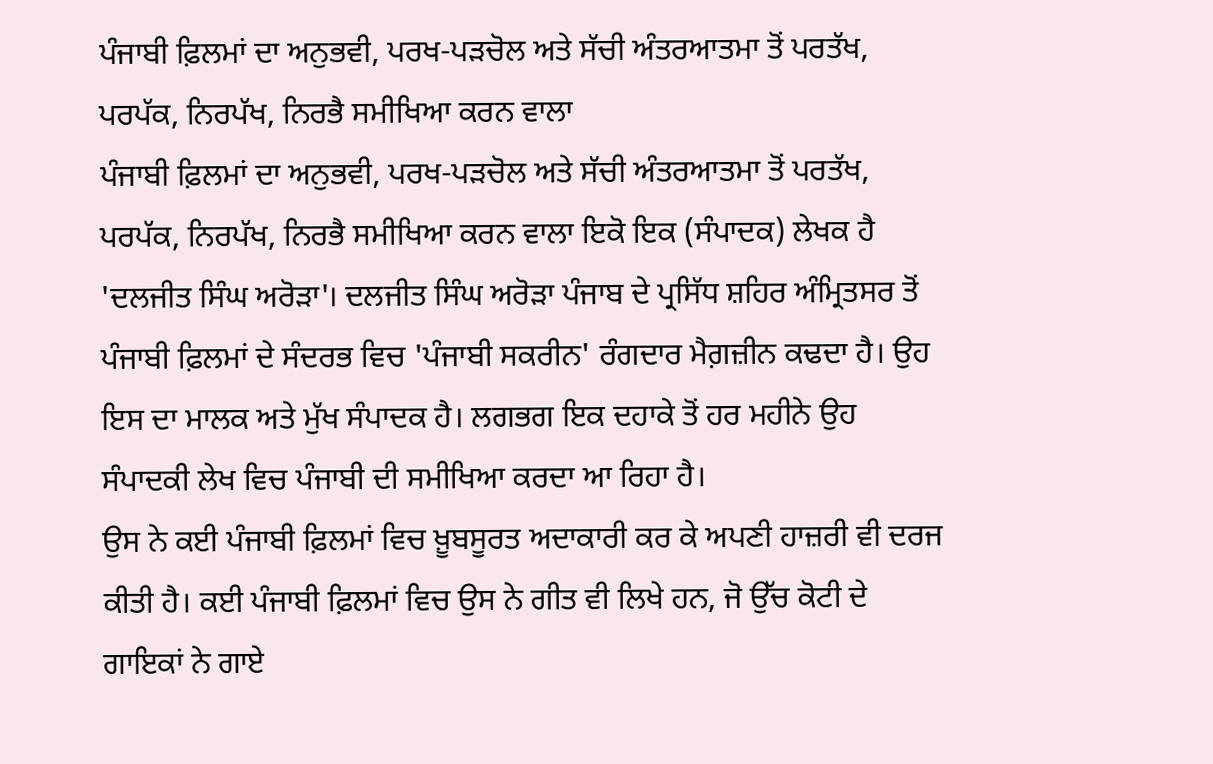ਪੰਜਾਬੀ ਫ਼ਿਲਮਾਂ ਦਾ ਅਨੁਭਵੀ, ਪਰਖ-ਪੜਚੋਲ ਅਤੇ ਸੱਚੀ ਅੰਤਰਆਤਮਾ ਤੋਂ ਪਰਤੱਖ, ਪਰਪੱਕ, ਨਿਰਪੱਖ, ਨਿਰਭੈ ਸਮੀਖਿਆ ਕਰਨ ਵਾਲਾ
ਪੰਜਾਬੀ ਫ਼ਿਲਮਾਂ ਦਾ ਅਨੁਭਵੀ, ਪਰਖ-ਪੜਚੋਲ ਅਤੇ ਸੱਚੀ ਅੰਤਰਆਤਮਾ ਤੋਂ ਪਰਤੱਖ, ਪਰਪੱਕ, ਨਿਰਪੱਖ, ਨਿਰਭੈ ਸਮੀਖਿਆ ਕਰਨ ਵਾਲਾ ਇਕੋ ਇਕ (ਸੰਪਾਦਕ) ਲੇਖਕ ਹੈ 'ਦਲਜੀਤ ਸਿੰਘ ਅਰੋੜਾ'। ਦਲਜੀਤ ਸਿੰਘ ਅਰੋੜਾ ਪੰਜਾਬ ਦੇ ਪ੍ਰਸਿੱਧ ਸ਼ਹਿਰ ਅੰਮ੍ਰਿਤਸਰ ਤੋਂ ਪੰਜਾਬੀ ਫ਼ਿਲਮਾਂ ਦੇ ਸੰਦਰਭ ਵਿਚ 'ਪੰਜਾਬੀ ਸਕਰੀਨ' ਰੰਗਦਾਰ ਮੈਗ਼ਜ਼ੀਨ ਕਢਦਾ ਹੈ। ਉਹ ਇਸ ਦਾ ਮਾਲਕ ਅਤੇ ਮੁੱਖ ਸੰਪਾਦਕ ਹੈ। ਲਗਭਗ ਇਕ ਦਹਾਕੇ ਤੋਂ ਹਰ ਮਹੀਨੇ ਉਹ ਸੰਪਾਦਕੀ ਲੇਖ ਵਿਚ ਪੰਜਾਬੀ ਦੀ ਸਮੀਖਿਆ ਕਰਦਾ ਆ ਰਿਹਾ ਹੈ।
ਉਸ ਨੇ ਕਈ ਪੰਜਾਬੀ ਫ਼ਿਲਮਾਂ ਵਿਚ ਖ਼ੂਬਸੂਰਤ ਅਦਾਕਾਰੀ ਕਰ ਕੇ ਅਪਣੀ ਹਾਜ਼ਰੀ ਵੀ ਦਰਜ ਕੀਤੀ ਹੈ। ਕਈ ਪੰਜਾਬੀ ਫ਼ਿਲਮਾਂ ਵਿਚ ਉਸ ਨੇ ਗੀਤ ਵੀ ਲਿਖੇ ਹਨ, ਜੋ ਉੱਚ ਕੋਟੀ ਦੇ ਗਾਇਕਾਂ ਨੇ ਗਾਏ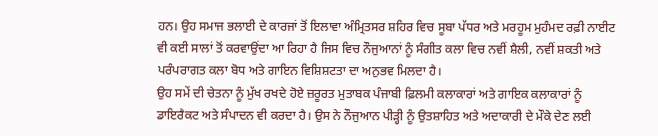ਹਨ। ਉਹ ਸਮਾਜ ਭਲਾਈ ਦੇ ਕਾਰਜਾਂ ਤੋਂ ਇਲਾਵਾ ਅੰਮ੍ਰਿਤਸਰ ਸ਼ਹਿਰ ਵਿਚ ਸੂਬਾ ਪੱਧਰ ਅਤੇ ਮਰਹੂਮ ਮੁਹੰਮਦ ਰਫ਼ੀ ਨਾਈਟ ਵੀ ਕਈ ਸਾਲਾਂ ਤੋਂ ਕਰਵਾਉਂਦਾ ਆ ਰਿਹਾ ਹੈ ਜਿਸ ਵਿਚ ਨੌਜੁਆਨਾਂ ਨੂੰ ਸੰਗੀਤ ਕਲਾ ਵਿਚ ਨਵੀਂ ਸ਼ੈਲੀ, ਨਵੀਂ ਸ਼ਕਤੀ ਅਤੇ ਪਰੰਪਰਾਗਤ ਕਲਾ ਬੋਧ ਅਤੇ ਗਾਇਨ ਵਿਸ਼ਿਸ਼ਟਤਾ ਦਾ ਅਨੁਭਵ ਮਿਲਦਾ ਹੈ।
ਉਹ ਸਮੇਂ ਦੀ ਚੇਤਨਾ ਨੂੰ ਮੁੱਖ ਰਖਦੇ ਹੋਏ ਜ਼ਰੂਰਤ ਮੁਤਾਬਕ ਪੰਜਾਬੀ ਫ਼ਿਲਮੀ ਕਲਾਕਾਰਾਂ ਅਤੇ ਗਾਇਕ ਕਲਾਕਾਰਾਂ ਨੂੰ ਡਾਇਰੈਕਟ ਅਤੇ ਸੰਪਾਦਨ ਵੀ ਕਰਦਾ ਹੈ। ਉਸ ਨੇ ਨੌਜੁਆਨ ਪੀੜ੍ਹੀ ਨੂੰ ਉਤਸ਼ਾਹਿਤ ਅਤੇ ਅਦਾਕਾਰੀ ਦੇ ਮੌਕੇ ਦੇਣ ਲਈ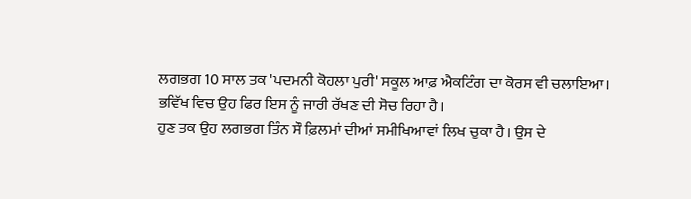ਲਗਭਗ 10 ਸਾਲ ਤਕ 'ਪਦਮਨੀ ਕੋਹਲਾ ਪੁਰੀ' ਸਕੂਲ ਆਫ਼ ਐਕਟਿੰਗ ਦਾ ਕੋਰਸ ਵੀ ਚਲਾਇਆ। ਭਵਿੱਖ ਵਿਚ ਉਹ ਫਿਰ ਇਸ ਨੂੰ ਜਾਰੀ ਰੱਖਣ ਦੀ ਸੋਚ ਰਿਹਾ ਹੈ।
ਹੁਣ ਤਕ ਉਹ ਲਗਭਗ ਤਿੰਨ ਸੌ ਫ਼ਿਲਮਾਂ ਦੀਆਂ ਸਮੀਖਿਆਵਾਂ ਲਿਖ ਚੁਕਾ ਹੈ। ਉਸ ਦੇ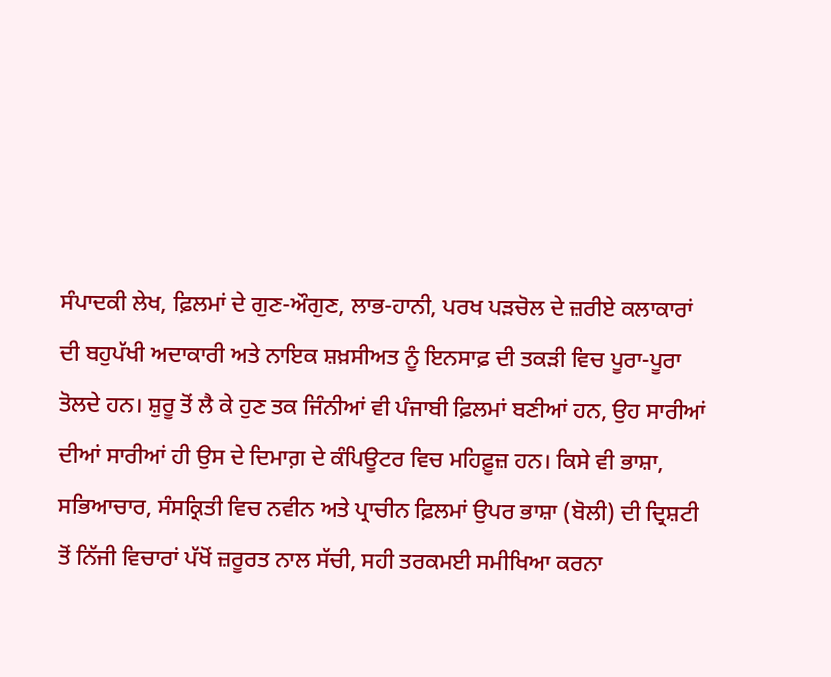ਸੰਪਾਦਕੀ ਲੇਖ, ਫ਼ਿਲਮਾਂ ਦੇ ਗੁਣ-ਔਗੁਣ, ਲਾਭ-ਹਾਨੀ, ਪਰਖ ਪੜਚੋਲ ਦੇ ਜ਼ਰੀਏ ਕਲਾਕਾਰਾਂ ਦੀ ਬਹੁਪੱਖੀ ਅਦਾਕਾਰੀ ਅਤੇ ਨਾਇਕ ਸ਼ਖ਼ਸੀਅਤ ਨੂੰ ਇਨਸਾਫ਼ ਦੀ ਤਕੜੀ ਵਿਚ ਪੂਰਾ-ਪੂਰਾ ਤੋਲਦੇ ਹਨ। ਸ਼ੁਰੂ ਤੋਂ ਲੈ ਕੇ ਹੁਣ ਤਕ ਜਿੰਨੀਆਂ ਵੀ ਪੰਜਾਬੀ ਫ਼ਿਲਮਾਂ ਬਣੀਆਂ ਹਨ, ਉਹ ਸਾਰੀਆਂ ਦੀਆਂ ਸਾਰੀਆਂ ਹੀ ਉਸ ਦੇ ਦਿਮਾਗ਼ ਦੇ ਕੰਪਿਊਟਰ ਵਿਚ ਮਹਿਫ਼ੂਜ਼ ਹਨ। ਕਿਸੇ ਵੀ ਭਾਸ਼ਾ, ਸਭਿਆਚਾਰ, ਸੰਸਕ੍ਰਿਤੀ ਵਿਚ ਨਵੀਨ ਅਤੇ ਪ੍ਰਾਚੀਨ ਫ਼ਿਲਮਾਂ ਉਪਰ ਭਾਸ਼ਾ (ਬੋਲੀ) ਦੀ ਦ੍ਰਿਸ਼ਟੀ ਤੋਂ ਨਿੱਜੀ ਵਿਚਾਰਾਂ ਪੱਖੋਂ ਜ਼ਰੂਰਤ ਨਾਲ ਸੱਚੀ, ਸਹੀ ਤਰਕਮਈ ਸਮੀਖਿਆ ਕਰਨਾ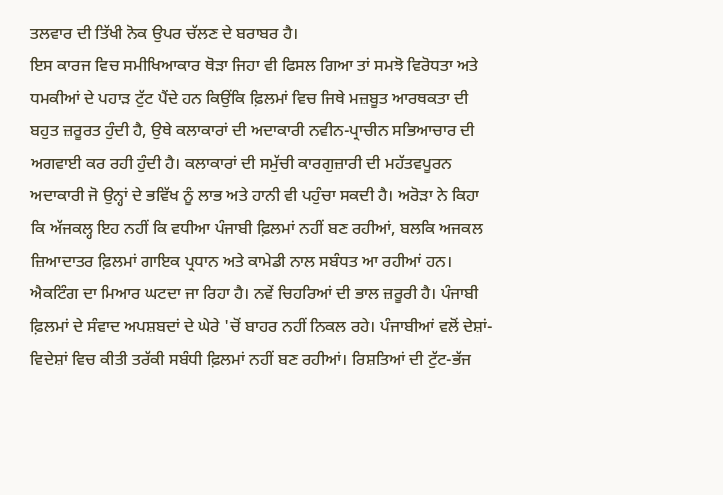ਤਲਵਾਰ ਦੀ ਤਿੱਖੀ ਨੋਕ ਉਪਰ ਚੱਲਣ ਦੇ ਬਰਾਬਰ ਹੈ।
ਇਸ ਕਾਰਜ ਵਿਚ ਸਮੀਖਿਆਕਾਰ ਥੋੜਾ ਜਿਹਾ ਵੀ ਫਿਸਲ ਗਿਆ ਤਾਂ ਸਮਝੋ ਵਿਰੋਧਤਾ ਅਤੇ ਧਮਕੀਆਂ ਦੇ ਪਹਾੜ ਟੁੱਟ ਪੈਂਦੇ ਹਨ ਕਿਉਂਕਿ ਫ਼ਿਲਮਾਂ ਵਿਚ ਜਿਥੇ ਮਜ਼ਬੂਤ ਆਰਥਕਤਾ ਦੀ ਬਹੁਤ ਜ਼ਰੂਰਤ ਹੁੰਦੀ ਹੈ, ਉਥੇ ਕਲਾਕਾਰਾਂ ਦੀ ਅਦਾਕਾਰੀ ਨਵੀਨ-ਪ੍ਰਾਚੀਨ ਸਭਿਆਚਾਰ ਦੀ ਅਗਵਾਈ ਕਰ ਰਹੀ ਹੁੰਦੀ ਹੈ। ਕਲਾਕਾਰਾਂ ਦੀ ਸਮੁੱਚੀ ਕਾਰਗੁਜ਼ਾਰੀ ਦੀ ਮਹੱਤਵਪੂਰਨ ਅਦਾਕਾਰੀ ਜੋ ਉਨ੍ਹਾਂ ਦੇ ਭਵਿੱਖ ਨੂੰ ਲਾਭ ਅਤੇ ਹਾਨੀ ਵੀ ਪਹੁੰਚਾ ਸਕਦੀ ਹੈ। ਅਰੋੜਾ ਨੇ ਕਿਹਾ ਕਿ ਅੱਜਕਲ੍ਹ ਇਹ ਨਹੀਂ ਕਿ ਵਧੀਆ ਪੰਜਾਬੀ ਫ਼ਿਲਮਾਂ ਨਹੀਂ ਬਣ ਰਹੀਆਂ, ਬਲਕਿ ਅਜਕਲ ਜ਼ਿਆਦਾਤਰ ਫ਼ਿਲਮਾਂ ਗਾਇਕ ਪ੍ਰਧਾਨ ਅਤੇ ਕਾਮੇਡੀ ਨਾਲ ਸਬੰਧਤ ਆ ਰਹੀਆਂ ਹਨ।
ਐਕਟਿੰਗ ਦਾ ਮਿਆਰ ਘਟਦਾ ਜਾ ਰਿਹਾ ਹੈ। ਨਵੇਂ ਚਿਹਰਿਆਂ ਦੀ ਭਾਲ ਜ਼ਰੂਰੀ ਹੈ। ਪੰਜਾਬੀ ਫ਼ਿਲਮਾਂ ਦੇ ਸੰਵਾਦ ਅਪਸ਼ਬਦਾਂ ਦੇ ਘੇਰੇ 'ਚੋਂ ਬਾਹਰ ਨਹੀਂ ਨਿਕਲ ਰਹੇ। ਪੰਜਾਬੀਆਂ ਵਲੋਂ ਦੇਸ਼ਾਂ-ਵਿਦੇਸ਼ਾਂ ਵਿਚ ਕੀਤੀ ਤਰੱਕੀ ਸਬੰਧੀ ਫ਼ਿਲਮਾਂ ਨਹੀਂ ਬਣ ਰਹੀਆਂ। ਰਿਸ਼ਤਿਆਂ ਦੀ ਟੁੱਟ-ਭੱਜ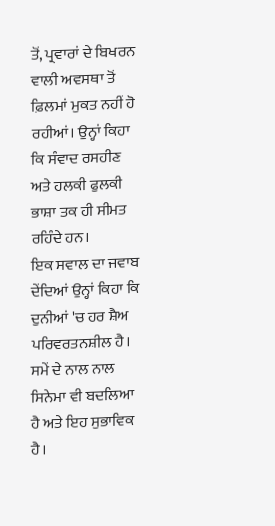ਤੋਂ, ਪ੍ਰਵਾਰਾਂ ਦੇ ਬਿਖਰਨ ਵਾਲੀ ਅਵਸਥਾ ਤੋਂ ਫ਼ਿਲਮਾਂ ਮੁਕਤ ਨਹੀਂ ਹੋ ਰਹੀਆਂ। ਉਨ੍ਹਾਂ ਕਿਹਾ ਕਿ ਸੰਵਾਦ ਰਸਹੀਣ ਅਤੇ ਹਲਕੀ ਫੁਲਕੀ ਭਾਸ਼ਾ ਤਕ ਹੀ ਸੀਮਤ ਰਹਿੰਦੇ ਹਨ।
ਇਕ ਸਵਾਲ ਦਾ ਜਵਾਬ ਦੇਂਦਿਆਂ ਉਨ੍ਹਾਂ ਕਿਹਾ ਕਿ ਦੁਨੀਆਂ 'ਚ ਹਰ ਸ਼ੈਅ ਪਰਿਵਰਤਨਸ਼ੀਲ ਹੈ। ਸਮੇਂ ਦੇ ਨਾਲ ਨਾਲ ਸਿਨੇਮਾ ਵੀ ਬਦਲਿਆ ਹੈ ਅਤੇ ਇਹ ਸੁਭਾਵਿਕ ਹੈ।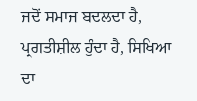ਜਦੋਂ ਸਮਾਜ ਬਦਲਦਾ ਹੈ, ਪ੍ਰਗਤੀਸ਼ੀਲ ਹੁੰਦਾ ਹੈ, ਸਿਖਿਆ ਦਾ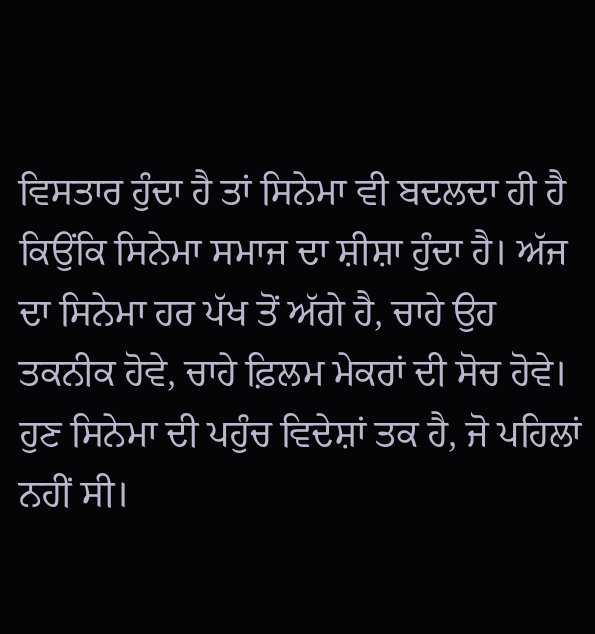ਵਿਸਤਾਰ ਹੁੰਦਾ ਹੈ ਤਾਂ ਸਿਨੇਮਾ ਵੀ ਬਦਲਦਾ ਹੀ ਹੈ ਕਿਉਂਕਿ ਸਿਨੇਮਾ ਸਮਾਜ ਦਾ ਸ਼ੀਸ਼ਾ ਹੁੰਦਾ ਹੈ। ਅੱਜ ਦਾ ਸਿਨੇਮਾ ਹਰ ਪੱਖ ਤੋਂ ਅੱਗੇ ਹੈ, ਚਾਹੇ ਉਹ ਤਕਨੀਕ ਹੋਵੇ, ਚਾਹੇ ਫ਼ਿਲਮ ਮੇਕਰਾਂ ਦੀ ਸੋਚ ਹੋਵੇ। ਹੁਣ ਸਿਨੇਮਾ ਦੀ ਪਹੁੰਚ ਵਿਦੇਸ਼ਾਂ ਤਕ ਹੈ, ਜੋ ਪਹਿਲਾਂ ਨਹੀਂ ਸੀ।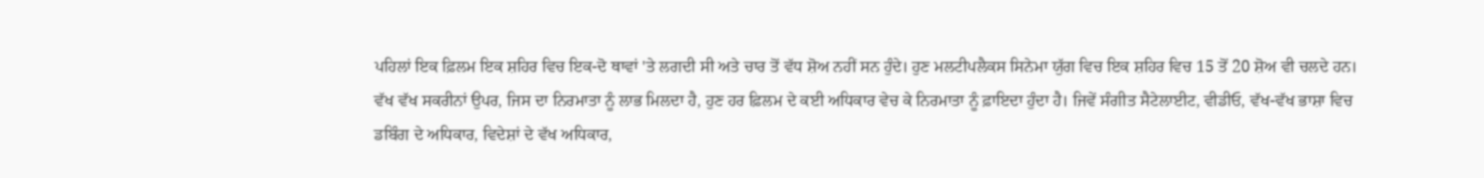ਪਹਿਲਾਂ ਇਕ ਫ਼ਿਲਮ ਇਕ ਸ਼ਹਿਰ ਵਿਚ ਇਕ-ਦੋ ਥਾਵਾਂ 'ਤੇ ਲਗਦੀ ਸੀ ਅਤੇ ਚਾਰ ਤੋਂ ਵੱਧ ਸ਼ੋਅ ਨਹੀਂ ਸਨ ਹੁੰਦੇ। ਹੁਣ ਮਲਟੀਪਲੈਕਸ ਸਿਨੇਮਾ ਯੁੱਗ ਵਿਚ ਇਕ ਸ਼ਹਿਰ ਵਿਚ 15 ਤੋਂ 20 ਸ਼ੋਅ ਵੀ ਚਲਦੇ ਹਨ।
ਵੱਖ ਵੱਖ ਸਕਰੀਨਾਂ ਉਪਰ, ਜਿਸ ਦਾ ਨਿਰਮਾਤਾ ਨੂੰ ਲਾਭ ਮਿਲਦਾ ਹੈ, ਹੁਣ ਹਰ ਫ਼ਿਲਮ ਦੇ ਕਈ ਅਧਿਕਾਰ ਵੇਚ ਕੇ ਨਿਰਮਾਤਾ ਨੂੰ ਫ਼ਾਇਦਾ ਹੁੰਦਾ ਹੈ। ਜਿਵੇਂ ਸੰਗੀਤ ਸੈਟੇਲਾਈਟ, ਵੀਡੀਓ, ਵੱਖ-ਵੱਖ ਭਾਸ਼ਾ ਵਿਚ ਡਬਿੰਗ ਦੇ ਅਧਿਕਾਰ, ਵਿਦੇਸ਼ਾਂ ਦੇ ਵੱਖ ਅਧਿਕਾਰ,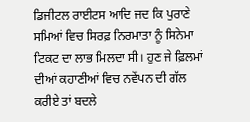ਡਿਜੀਟਲ ਰਾਈਟਸ ਆਦਿ ਜਦ ਕਿ ਪੁਰਾਣੇ ਸਮਿਆਂ ਵਿਚ ਸਿਰਫ਼ ਨਿਰਮਾਤਾ ਨੂੰ ਸਿਨੇਮਾ ਟਿਕਟ ਦਾ ਲਾਭ ਮਿਲਦਾ ਸੀ। ਹੁਣ ਜੇ ਫ਼ਿਲਮਾਂ ਦੀਆਂ ਕਹਾਣੀਆਂ ਵਿਚ ਨਵੇਂਪਨ ਦੀ ਗੱਲ ਕਰੀਏ ਤਾਂ ਬਦਲੇ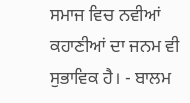ਸਮਾਜ ਵਿਚ ਨਵੀਆਂ ਕਹਾਣੀਆਂ ਦਾ ਜਨਮ ਵੀ ਸੁਭਾਵਿਕ ਹੈ। - ਬਾਲਮ